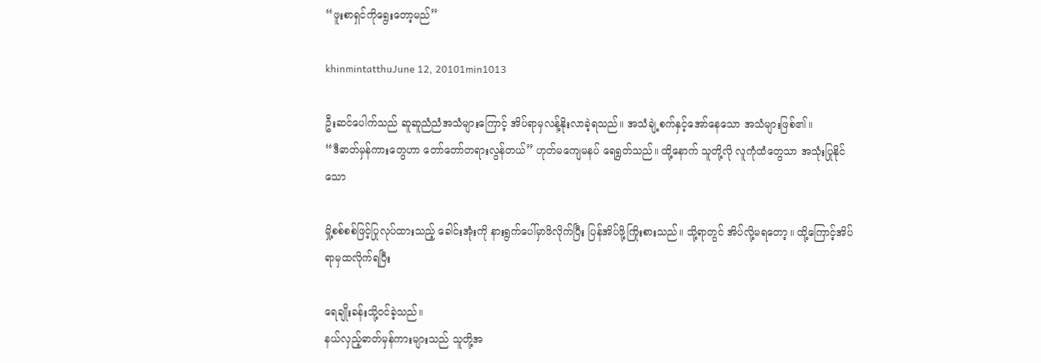“ဖူးစာရှင်ကိုရွေးတော့မည်”

khinmintatthuJune 12, 20101min1013

ဦးဆင်ပေါက်သည် ဆူဆူညံညံအသံများကြောင့် အိပ်ရာမှလန့်နိုးလာခဲ့ရသည်။ အသံချဲ့စက်နှင့်အော်နေသော အသံများဖြစ်၏။
“ဒီဓာတ်မှန်ကားတွေဟာ တော်တော်တရားလွန်တယ်” ဟုတ်မကျေမနပ် ရေရွတ်သည်။ ထို့နောက် သူတို့လို လူကုံထံတွေသာ အသုံးပြုနိုင်သော

မှို့စစ်စစ်ဖြင့်ပြုလုပ်ထားသည့် ခေါင်းအုံးကို နားရွက်ပေါ်မှာဖိလိုက်ပြီး ပြန်အိပ်ဖို့ကြိုးစားသည်။ သို့ရာတွင် အိပ်လို့မရတော့။ ထို့ကြောင့်အိပ်ရာမှထလိုက်ရပြီး

ရေချိုးခန်းသို့ဝင်ခဲ့သည်။
နယ်လှည့်ဓာတ်မှန်ကားများသည် သူတို့အ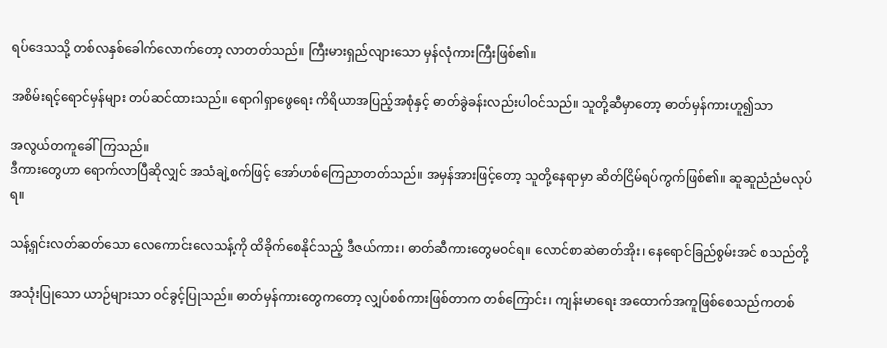ရပ်ဒေသသို့ တစ်လနှစ်ခေါက်လောက်တော့ လာတတ်သည်။ ကြီးမားရှည်လျားသော မှန်လုံကားကြီးဖြစ်၏။

အစိမ်းရင့်ရောင်မှန်များ တပ်ဆင်ထားသည်။ ရောဂါရှာဖွေရေး ကိရိယာအပြည့်အစုံနှင့် ဓာတ်ခွဲခန်းလည်းပါဝင်သည်။ သူတို့ဆီမှာတော့ ဓာတ်မှန်ကားဟူ၍သာ

အလွယ်တကူခေါ်ကြသည်။
ဒီကားတွေဟာ ရောက်လာပြီဆိုလျှင် အသံချဲ့စက်ဖြင့် အော်ဟစ်ကြေညာတတ်သည်။ အမှန်အားဖြင့်တော့ သူတို့နေရာမှာ ဆိတ်ငြိမ်ရပ်ကွက်ဖြစ်၏။ ဆူဆူညံညံမလုပ်ရ။

သန့်ရှင်းလတ်ဆတ်သော လေကောင်းလေသန့်ကို ထိခိုက်စေနိုင်သည့် ဒီဇယ်ကား၊ ဓာတ်ဆီကားတွေမဝင်ရ။ လောင်စာဆဲဓာတ်အိုး၊ နေရောင်ခြည်စွမ်းအင် စသည်တို့

အသုံးပြုသော ယာဉ်များသာ ဝင်ခွင့်ပြုသည်။ ဓာတ်မှန်ကားတွေကတော့ လျှပ်စစ်ကားဖြစ်တာက တစ်ကြောင်း၊ ကျန်းမာရေး အထောက်အကူဖြစ်စေသည်ကတစ်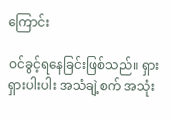ကြောင်း

ဝင်ခွင့်ရနေခြင်းဖြစ်သည်။ ရှားရှားပါးပါး အသံချဲ့စက် အသုံး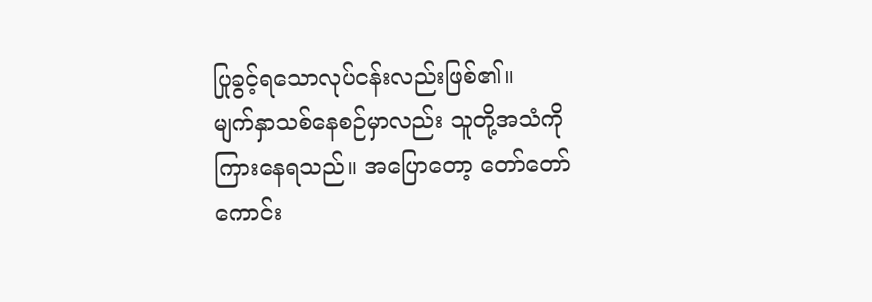ပြုခွင့်ရသောလုပ်ငန်းလည်းဖြစ်၏။
မျက်နှာသစ်နေစဉ်မှာလည်း သူတို့အသံကို ကြားနေရသည်။ အပြောတော့ တော်တော်ကောင်း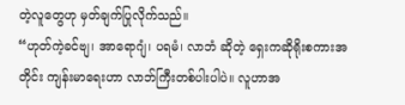တဲ့လူတွေဟု မှတ်ချက်ပြုလိုက်သည်။
“ဟုတ်ကဲ့ခင်ဗျ၊ အာရောဂျံ၊ ပရမံ၊ လာဘံ ဆိုတဲ့ ရှေးကဆိုရိုးစကားအတိုင်း ကျန်းမာရေးဟာ လာဘ်ကြီးတစ်ပါးပါပဲ။ လူဟာအ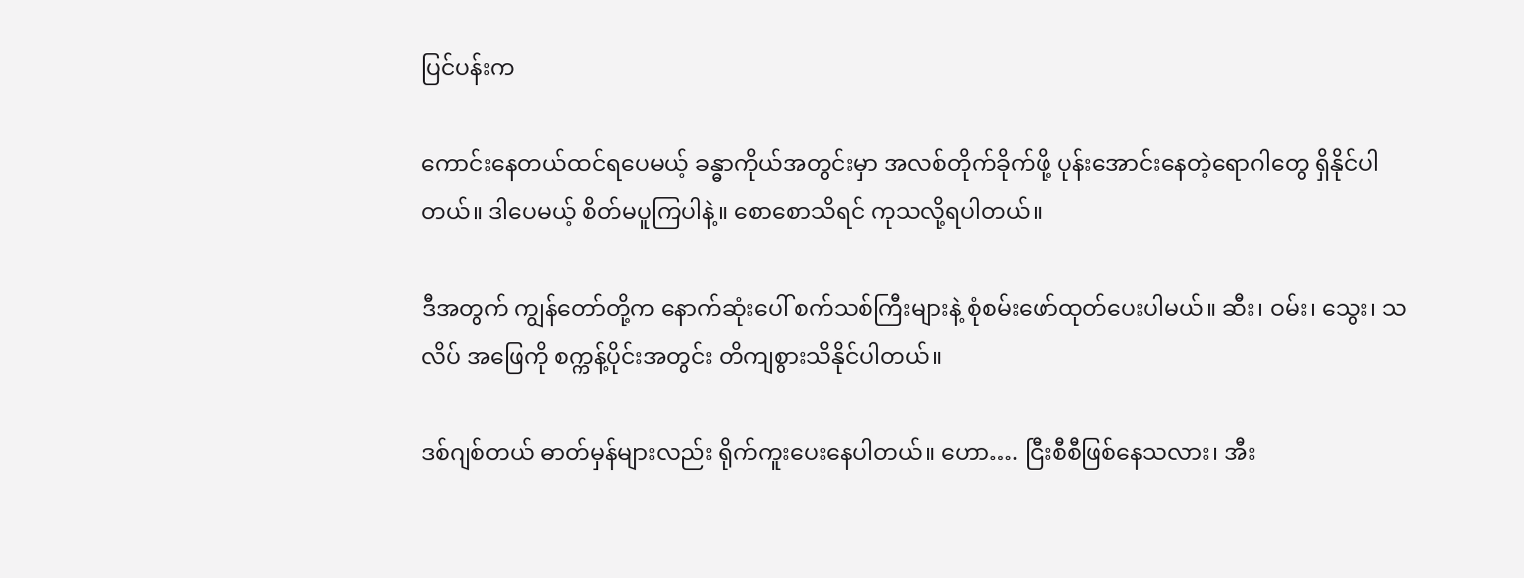ပြင်ပန်းက

ကောင်းနေတယ်ထင်ရပေမယ့် ခန္ဓာကိုယ်အတွင်းမှာ အလစ်တိုက်ခိုက်ဖို့ ပုန်းအောင်းနေတဲ့ရောဂါတွေ ရှိနိုင်ပါတယ်။ ဒါပေမယ့် စိတ်မပူကြပါနဲ့။ စောစောသိရင် ကုသလို့ရပါတယ်။

ဒီအတွက် ကျွန်တော်တို့က နောက်ဆုံးပေါ် စက်သစ်ကြီးများနဲ့ စုံစမ်းဖော်ထုတ်ပေးပါမယ်။ ဆီး၊ ဝမ်း၊ သွေး၊ သလိပ် အဖြေကို စက္ကန့်ပိုင်းအတွင်း တိကျစွားသိနိုင်ပါတယ်။

ဒစ်ဂျစ်တယ် ဓာတ်မှန်များလည်း ရိုက်ကူးပေးနေပါတယ်။ ဟော…. ငြီးစီစီဖြစ်နေသလား၊ အီး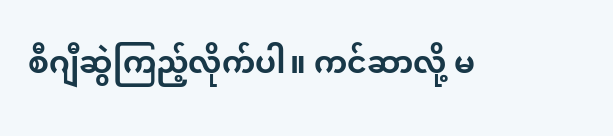စီဂျီဆွဲကြည့်လိုက်ပါ။ ကင်ဆာလို့ မ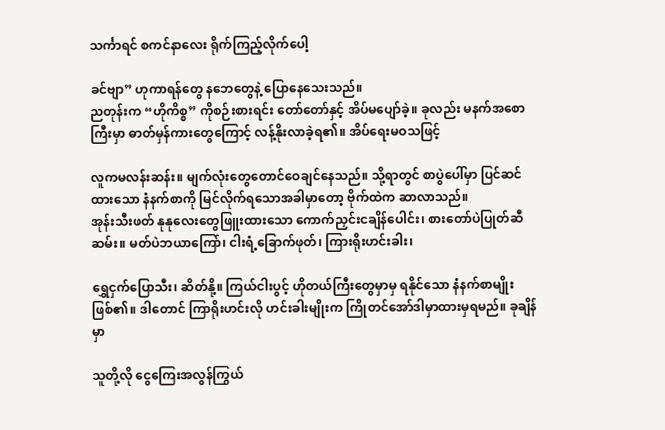သင်္ကာရင် စကင်နာလေး ရိုက်ကြည့်လိုက်ပေါ့

ခင်ဗျာ” ဟုကာရန်တွေ နဘေတွေနဲ့ ပြောနေသေးသည်။
ညတုန်းက “ဟိုကိစ္စ” ကိုစဉ်းစားရင်း တော်တော်နှင့် အိပ်မပျော်ခဲ့။ ခုလည်း မနက်အစောကြီးမှာ ဓာတ်မှန်ကားတွေကြောင့် လန့်နိုးလာခဲ့ရ၏။ အိပ်ရေးမဝသဖြင့်

လူကမလန်းဆန်း။ မျက်လုံးတွေတောင်ဝေချင်နေသည်။ သို့ရာတွင် စာပွဲပေါ်မှာ ပြင်ဆင်ထားသော နံနက်စာကို မြင်လိုက်ရသောအခါမှာတော့ ဗိုက်ထဲက ဆာလာသည်။
အုန်းသီးဖတ် နုနုလေးတွေဖြူးထားသော ကောက်ညှင်းငချိန်ပေါင်း၊ စားတော်ပဲပြုတ်ဆီဆမ်း။ မတ်ပဲဘယာကြော်၊ ငါးရံ့ခြောက်ဖုတ်၊ ကြားရိုးဟင်းခါး၊

ရွှေငှက်ပြောသီး၊ ဆိတ်နို့။ ကြယ်ငါးပွင့် ဟိုတယ်ကြီးတွေမှာမှ ရနိုင်သော နံနက်စာမျိုးဖြစ်၏။ ဒါတောင် ကြာရိုးဟင်းလို ဟင်းခါးမျိုးက ကြိုတင်အော်ဒါမှာထားမှရမည်။ ခုချိန်မှာ

သူတို့လို ငွေကြေးအလွန်ကြွယ်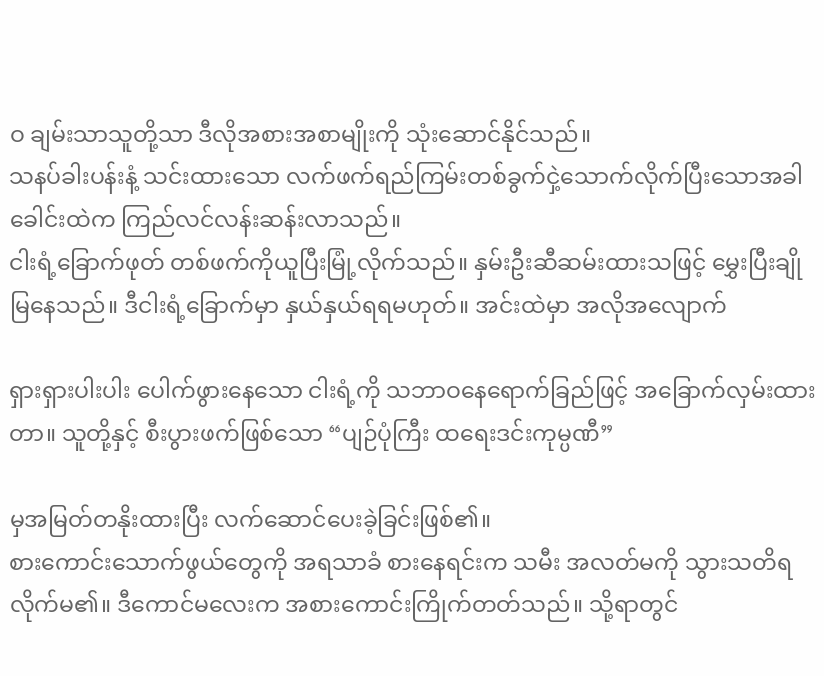ဝ ချမ်းသာသူတို့သာ ဒီလိုအစားအစာမျိုးကို သုံးဆောင်နိုင်သည်။
သနပ်ခါးပန်းနံ့ သင်းထားသော လက်ဖက်ရည်ကြမ်းတစ်ခွက်ငှဲ့သောက်လိုက်ပြီးသောအခါ ခေါင်းထဲက ကြည်လင်လန်းဆန်းလာသည်။
ငါးရံ့ခြောက်ဖုတ် တစ်ဖက်ကိုယူပြီးမြုံ့လိုက်သည်။ နှမ်းဦးဆီဆမ်းထားသဖြင့် မွှေးပြီးချိုမြနေသည်။ ဒီငါးရံ့ခြောက်မှာ နှယ်နှယ်ရရမဟုတ်။ အင်းထဲမှာ အလိုအလျောက်

ရှားရှားပါးပါး ပေါက်ဖွားနေသော ငါးရံ့ကို သဘာဝနေရောက်ခြည်ဖြင့် အခြောက်လှမ်းထားတာ။ သူတို့နှင့် စီးပွားဖက်ဖြစ်သော “ပျဉ်ပုံကြီး ထရေးဒင်းကုမ္ပဏီ”

မှအမြတ်တနိုးထားပြီး လက်ဆောင်ပေးခဲ့ခြင်းဖြစ်၏။
စားကောင်းသောက်ဖွယ်တွေကို အရသာခံ စားနေရင်းက သမီး အလတ်မကို သွားသတိရလိုက်မ၏။ ဒီကောင်မလေးက အစားကောင်းကြိုက်တတ်သည်။ သို့ရာတွင်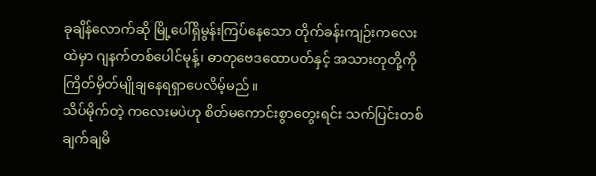ခုချိန်လောက်ဆို မြို့ပေါ်ရှိမွန်းကြပ်နေသော တိုက်ခန်းကျဉ်းကလေးထဲမှာ ဂျနက်တစ်ပေါင်မုန့်၊ ဓာတုဗေဒထောပတ်နှင့် အသားတုတို့ကို ကြိတ်မှိတ်မျိုချနေရရှာပေလိမ့်မည်။
သိပ်မိုက်တဲ့ ကလေးမပဲဟု စိတ်မကောင်းစွာတွေးရင်း သက်ပြင်းတစ်ချက်ချမိ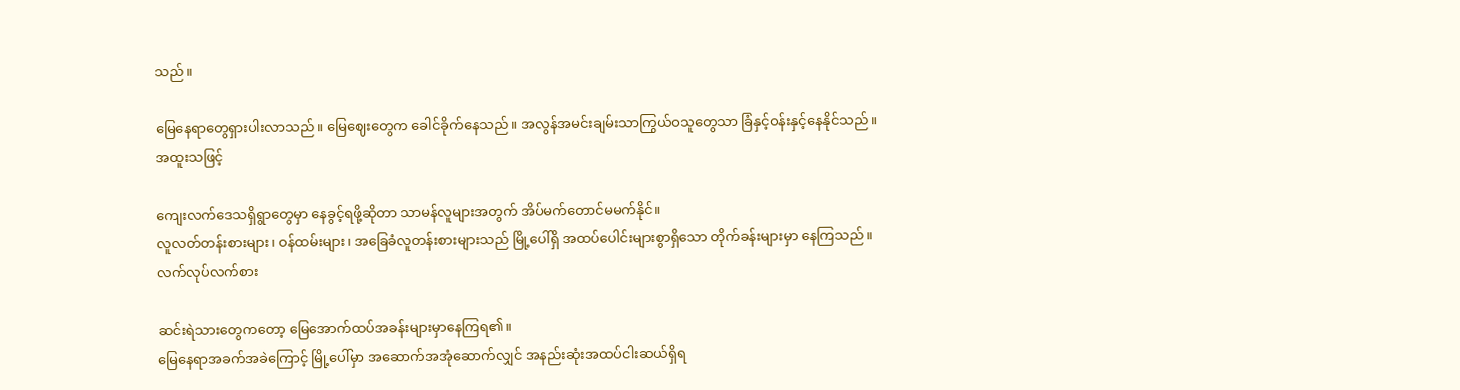သည်။

မြေနေရာတွေရှားပါးလာသည်။ မြေဈေးတွေက ခေါင်ခိုက်နေသည်။ အလွန်အမင်းချမ်းသာကြွယ်ဝသူတွေသာ ခြံနှင့်ဝန်းနှင့်နေနိုင်သည်။ အထူးသဖြင့်

ကျေးလက်ဒေသရှိရွာတွေမှာ နေခွင့်ရဖို့ဆိုတာ သာမန်လူများအတွက် အိပ်မက်တောင်မမက်နိုင်။
လူလတ်တန်းစားများ၊ ဝန်ထမ်းများ၊ အခြေခံလူတန်းစားများသည် မြို့ပေါ်ရှိ အထပ်ပေါင်းများစွာရှိသော တိုက်ခန်းများမှာ နေကြသည်။ လက်လုပ်လက်စား

ဆင်းရဲသားတွေကတော့ မြေအောက်ထပ်အခန်းများမှာနေကြရ၏။
မြေနေရာအခက်အခဲကြောင့် မြို့ပေါ်မှာ အဆောက်အအုံဆောက်လျှင် အနည်းဆုံးအထပ်ငါးဆယ်ရှိရ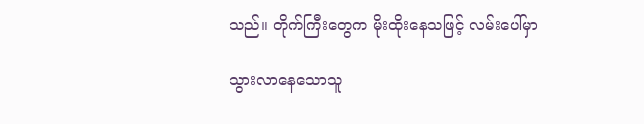သည်။ တိုက်ကြီးတွေက မိုးထိုးနေသဖြင့် လမ်းပေါ်မှာ

သွားလာနေသောသူ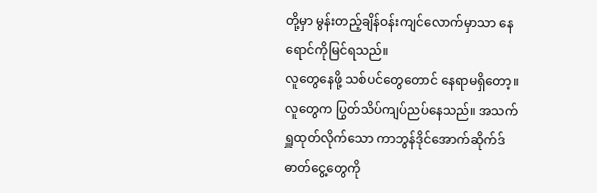တို့မှာ မွန်းတည့်ချိန်ဝန်းကျင်လောက်မှာသာ နေရောင်ကိုမြင်ရသည်။
လူတွေနေဖို့ သစ်ပင်တွေတောင် နေရာမရှိတော့။ လူတွေက ပြွတ်သိပ်ကျပ်ညပ်နေသည်။ အသက်ရှူထုတ်လိုက်သော ကာဘွန်ဒိုင်အောက်ဆိုက်ဒ် ဓာတ်ငွေ့တွေကို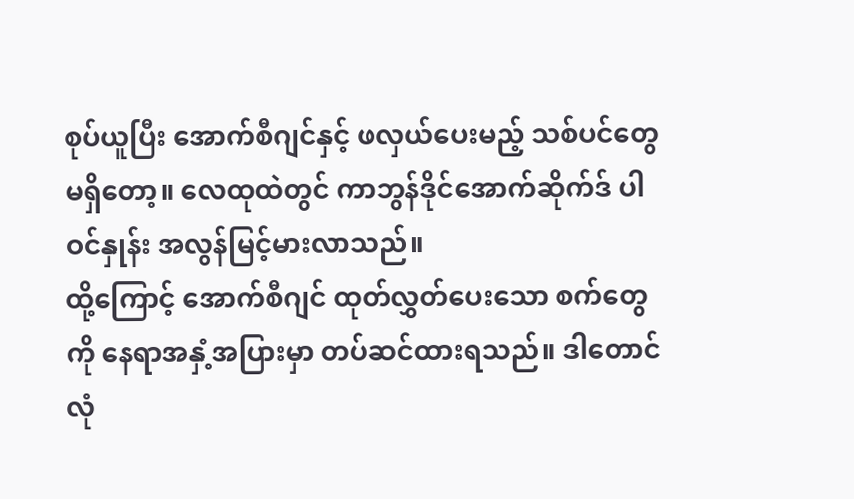စုပ်ယူပြီး အောက်စီဂျင်နှင့် ဖလှယ်ပေးမည့် သစ်ပင်တွေမရှိတော့။ လေထုထဲတွင် ကာဘွန်ဒိုင်အောက်ဆိုက်ဒ် ပါဝင်နှုန်း အလွန်မြင့်မားလာသည်။
ထို့ကြောင့် အောက်စီဂျင် ထုတ်လွှတ်ပေးသော စက်တွေကို နေရာအနှံ့အပြားမှာ တပ်ဆင်ထားရသည်။ ဒါတောင် လုံ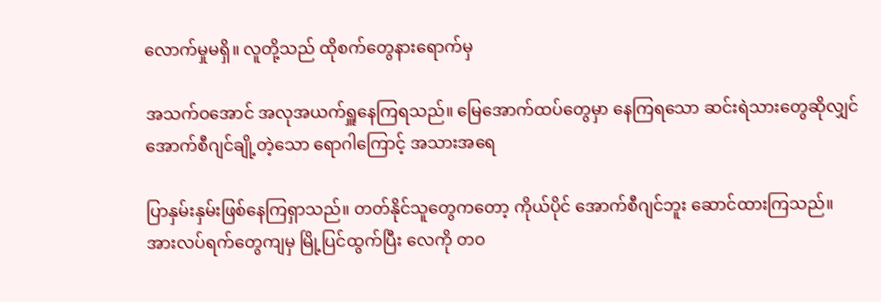လောက်မှုမရှိ။ လူတို့သည် ထိုစက်တွေနားရောက်မှ

အသက်ဝအောင် အလုအယက်ရှူနေကြရသည်။ မြေအောက်ထပ်တွေမှာ နေကြရသော ဆင်းရဲသားတွေဆိုလျှင် အောက်စီဂျင်ချို့တဲ့သော ရောဂါကြောင့် အသားအရေ

ပြာနှမ်းနှမ်းဖြစ်နေကြရှာသည်။ တတ်နိုင်သူတွေကတော့ ကိုယ်ပိုင် အောက်စီဂျင်ဘူး ဆောင်ထားကြသည်။ အားလပ်ရက်တွေကျမှ မြို့ပြင်ထွက်ပြီး လေကို တဝ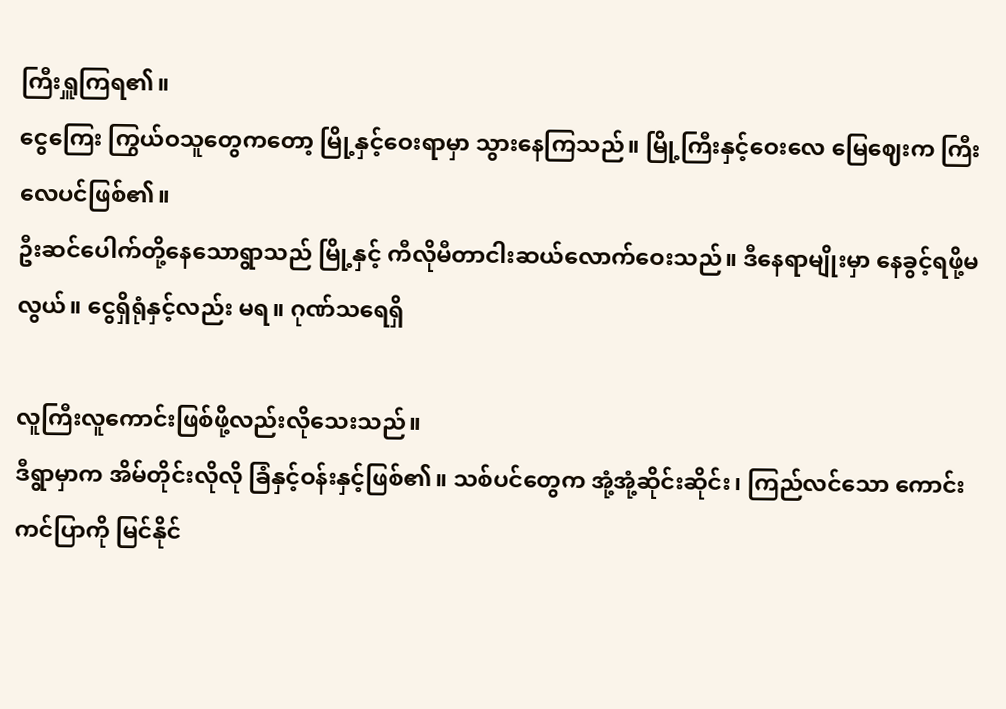ကြီးရှူကြရ၏။
ငွေကြေး ကြွယ်ဝသူတွေကတော့ မြို့နှင့်ဝေးရာမှာ သွားနေကြသည်။ မြို့ကြီးနှင့်ဝေးလေ မြေဈေးက ကြီးလေပင်ဖြစ်၏။
ဦးဆင်ပေါက်တို့နေသောရွာသည် မြို့နှင့် ကီလိုမီတာငါးဆယ်လောက်ဝေးသည်။ ဒီနေရာမျိုးမှာ နေခွင့်ရဖို့မလွယ်။ ငွေရှိရုံနှင့်လည်း မရ။ ဂုဏ်သရေရှိ

လူကြီးလူကောင်းဖြစ်ဖို့လည်းလိုသေးသည်။
ဒီရွာမှာက အိမ်တိုင်းလိုလို ခြံနှင့်ဝန်းနှင့်ဖြစ်၏။ သစ်ပင်တွေက အုံ့အုံ့ဆိုင်းဆိုင်း၊ ကြည်လင်သော ကောင်းကင်ပြာကို မြင်နိုင်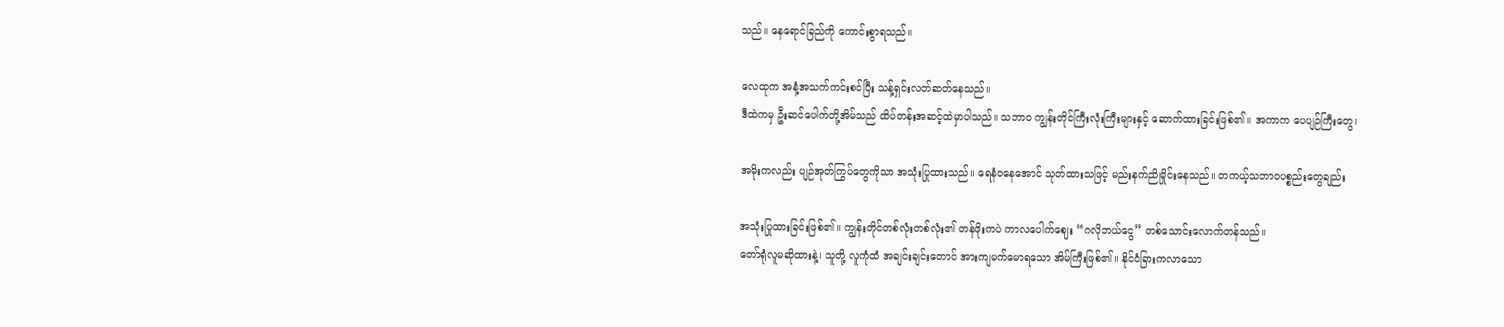သည်။ နေရောင်ခြည်ကို ကောင်းစွာရသည်။

လေထုက အနံ့အသက်ကင်းစင်ပြီး သန့်ရှင်းလတ်ဆတ်နေသည်။
ဒီထဲကမှ ဦးဆင်ပေါက်တို့အိမ်သည် ထိပ်တန်းအဆင့်ထဲမှာပါသည်။ သဘာဝ ကျွန်းတိုင်ကြီးလုံးကြီးများနှင့် ဆောက်ထားခြင်းဖြစ်၏။ အကာက ပေပျဉ်ကြီးတွေ၊

အမိုးကလည်း ပျဉ်အုတ်ကြွပ်တွေကိုသာ အသုံးပြုထားသည်။ ရေနံဝနေအောင် သုတ်ထားသဖြင့် မည်းနက်ညိုမှိုင်းနေသည်။ တကယ့်သဘာဝပစ္စည်းတွေချည်း

အသုံးပြုထားခြင်းဖြစ်၏။ ကျွန်းတိုင်တစ်လုံးတစ်လုံး၏ တန်ဖိုးကပဲ ကာလပေါက်ဈေး “ဂလိုဘယ်ငွေ” တစ်သောင်းလောက်တန်သည်။
တော်ရုံလူမဆိုထားနဲ့၊ သူတို့ လူကုံထံ အချင်းချင်းတောင် အားကျမက်မောရသော အိမ်ကြီးဖြစ်၏။ နိုင်ငံခြားကလာသော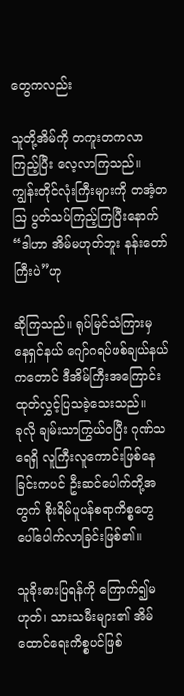တွေကလည်း

သူတို့အိမ်ကို တကူးတကလာကြည့်ပြီး လေ့လာကြသည်။ ကျွန်းတိုင်လုံးကြီးများကို တအံ့တဩ ပွတ်သပ်ကြည့်ကြပြီးနောက် “ဒါဟာ အိမ်မဟုတ်ဘူး နန်းတော်ကြီးပဲ”ဟု

ဆိုကြသည်။ ရုပ်မြင်သံကြားမှ နေရှင်နယ် ဂျော်ဂရပ်ဖစ်ချယ်နယ်ကတောင် ဒီအိမ်ကြီးအကြောင်း ထုတ်လွှင့်ပြသခဲ့သေးသည်။
ခုလို ချမ်းသာကြွယ်ဝပြီး ဂုဏ်သရေရှိ လူကြီးလူကောင်းဖြစ်နေခြင်းကပင် ဦးဆင်ပေါက်တို့အတွက် စိုးရိမ်ပူပန်စရာကိစ္စတွေ ပေါ်ပေါက်လာခြင်းဖြစ်၏။

သူခိုးဓားပြရန်ကို ကြောက်၍မဟုတ်၊ သားသမီးများ၏ အိမ်ထောင်ရေးကိစ္စပင်ဖြစ်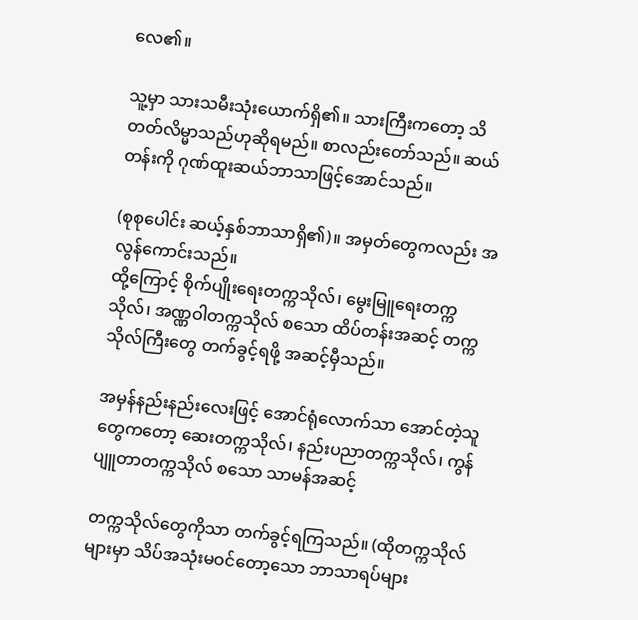လေ၏။

သူ့မှာ သားသမီးသုံးယောက်ရှိ၏။ သားကြီးကတော့ သိတတ်လိမ္မာသည်ဟုဆိုရမည်။ စာလည်းတော်သည်။ ဆယ်တန်းကို ဂုဏ်ထူးဆယ်ဘာသာဖြင့်အောင်သည်။

(စုစုပေါင်း ဆယ့်နှစ်ဘာသာရှိ၏)။ အမှတ်တွေကလည်း အလွန်ကောင်းသည်။
ထို့ကြောင့် စိုက်ပျိုးရေးတက္ကသိုလ်၊ မွေးမြူရေးတက္ကသိုလ်၊ အဏ္ဏဝါတက္ကသိုလ် စသော ထိပ်တန်းအဆင့် တက္ကသိုလ်ကြီးတွေ တက်ခွင့်ရဖို့ အဆင့်မှီသည်။

အမှန်နည်းနည်းလေးဖြင့် အောင်ရုံလောက်သာ အောင်တဲ့သူတွေကတော့ ဆေးတက္ကသိုလ်၊ နည်းပညာတက္ကသိုလ်၊ ကွန်ပျူတာတက္ကသိုလ် စသော သာမန်အဆင့်

တက္ကသိုလ်တွေကိုသာ တက်ခွင့်ရကြသည်။ (ထိုတက္ကသိုလ်များမှာ သိပ်အသုံးမဝင်တော့သော ဘာသာရပ်များ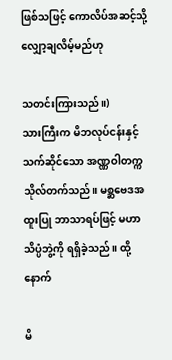ဖြစ်သဖြင့် ကောလိပ်အဆင့်သို့လျှော့ချလိမ့်မည်ဟု

သတင်းကြားသည်။)
သားကြီးက မိဘလုပ်ငန်းနှင့်သက်ဆိုင်သော အဏ္ဏဝါတက္ကသိုလ်တက်သည်။ မစ္ဆဗေဒအထူးပြု ဘာသာရပ်ဖြင့် မဟာသိပ္ပံဘွဲ့ကို ရရှိခဲ့သည်။ ထို့နောက်

မိ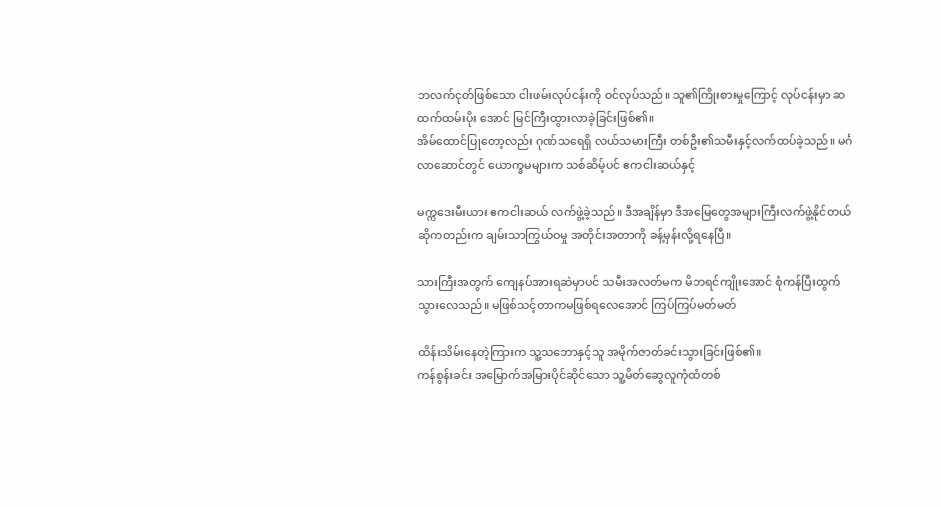ဘလက်ငုတ်ဖြစ်သော ငါးဖမ်းလုပ်ငန်းကို ဝင်လုပ်သည်။ သူ၏ကြိုးစားမှုကြောင့် လုပ်ငန်းမှာ ဆထက်ထမ်းပိုး အောင် မြင်ကြီးထွားလာခဲ့ခြင်းဖြစ်၏။
အိမ်ထောင်ပြုတော့လည်း ဂုဏ်သရေရှိ လယ်သမားကြီး တစ်ဦး၏သမီးနှင့်လက်ထပ်ခဲ့သည်။ မင်္ဂလာဆောင်တွင် ယောက္ခမများက သစ်ဆိမ့်ပင် ဧကငါးဆယ်နှင့်

မက္ကဒေးမီးယား ဧကငါးဆယ် လက်ဖွဲ့ခဲ့သည်။ ဒီအချိန်မှာ ဒီအမြေတွေအများကြီးလက်ဖွဲ့နိုင်တယ် ဆိုကတည်းက ချမ်းသာကြွယ်ဝမှု အတိုင်းအတာကို ခန့်မှန်းလို့ရနေပြီ။

သားကြီးအတွက် ကျေနပ်အားရဆဲမှာပင် သမီးအလတ်မက မိဘရင်ကျိုးအောင် စုံကန်ပြီးထွက်သွားလေသည်။ မဖြစ်သင့်တာကမဖြစ်ရလေအောင် ကြပ်ကြပ်မတ်မတ်

ထိန်းသိမ်းနေတဲ့ကြားက သူ့သဘောနှင့်သူ အမိုက်ဇာတ်ခင်းသွားခြင်းဖြစ်၏။
ကန်စွန်းခင်း အမြောက်အမြားပိုင်ဆိုင်သော သူ့မိတ်ဆွေလူကုံထံတစ်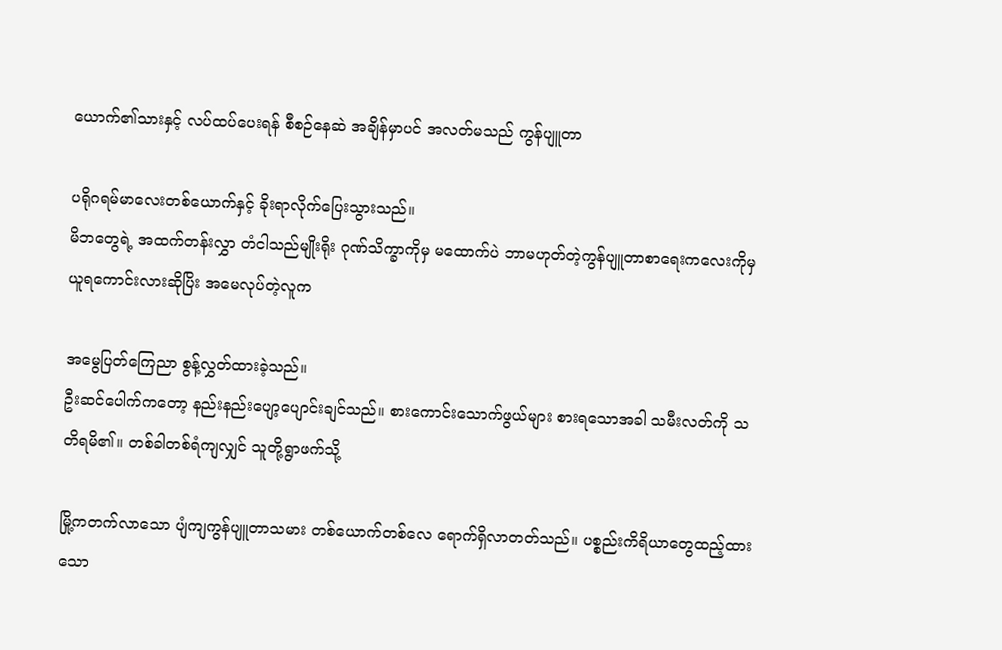ယောက်၏သားနှင့် လပ်ထပ်ပေးရန် စီစဉ်နေဆဲ အချိန်မှာပင် အလတ်မသည် ကွန်ပျူတာ

ပရိုဂရမ်မာလေးတစ်ယောက်နှင့် ခိုးရာလိုက်ပြေးသွားသည်။
မိဘတွေရဲ့ အထက်တန်းလွှာ တံငါသည်မျိုးရိုး ဂုဏ်သိက္ခာကိုမှ မထောက်ပဲ ဘာမဟုတ်တဲ့ကွန်ပျူတာစာရေးကလေးကိုမှယူရကောင်းလားဆိုပြိး အမေလုပ်တဲ့လူက

အမွေပြတ်ကြေညာ စွန့်လွှတ်ထားခဲ့သည်။
ဦးဆင်ပေါက်ကတော့ နည်းနည်းပျော့ပျောင်းချင်သည်။ စားကောင်းသောက်ဖွယ်များ စားရသောအခါ သမီးလတ်ကို သတိရမိ၏။ တစ်ခါတစ်ရံကျလျှင် သူတို့ရွာဖက်သို့

မြို့ကတက်လာသော ပျံကျကွန်ပျူတာသမား တစ်ယောက်တစ်လေ ရောက်ရှိလာတတ်သည်။ ပစ္စည်းကိရိယာတွေထည့်ထားသော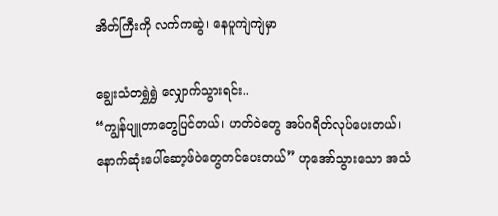အိတ်ကြီးကို လက်ကဆွဲ၊ နေပူကျဲကျဲမှာ

ချွေးသံတရွှဲရွှဲ လျှောက်သွားရင်း..
“ကျွန်ပျူတာတွေပြင်တယ်၊ ဟတ်ဝဲတွေ အပ်ဂရိတ်လုပ်ပေးတယ်၊ နောက်ဆုံးပေါ်ဆော့ဖ်ဝဲတွေတင်ပေးတယ်” ဟုအော်သွားသော အသံ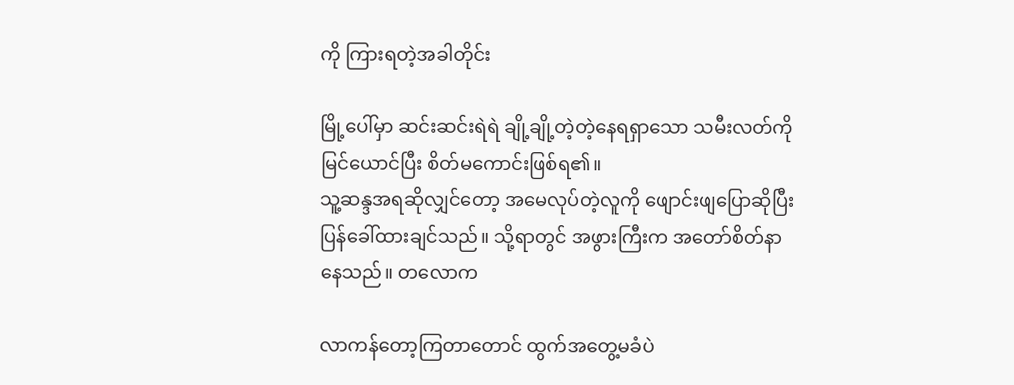ကို ကြားရတဲ့အခါတိုင်း

မြို့ပေါ်မှာ ဆင်းဆင်းရဲရဲ ချို့ချို့တဲ့တဲ့နေရရှာသော သမီးလတ်ကို မြင်ယောင်ပြီး စိတ်မကောင်းဖြစ်ရ၏။
သူ့ဆန္ဒအရဆိုလျှင်တော့ အမေလုပ်တဲ့လူကို ဖျောင်းဖျပြောဆိုပြီး ပြန်ခေါ်ထားချင်သည်။ သို့ရာတွင် အဖွားကြီးက အတော်စိတ်နာနေသည်။ တလောက

လာကန်တော့ကြတာတောင် ထွက်အတွေ့မခံပဲ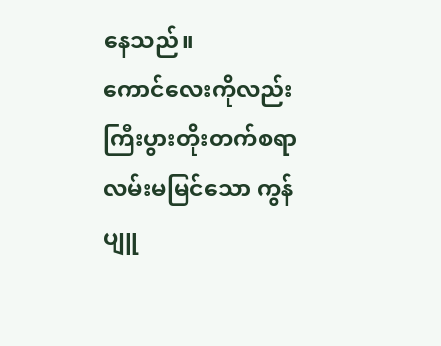နေသည်။
ကောင်လေးကိုလည်း ကြီးပွားတိုးတက်စရာ လမ်းမမြင်သော ကွန်ပျူ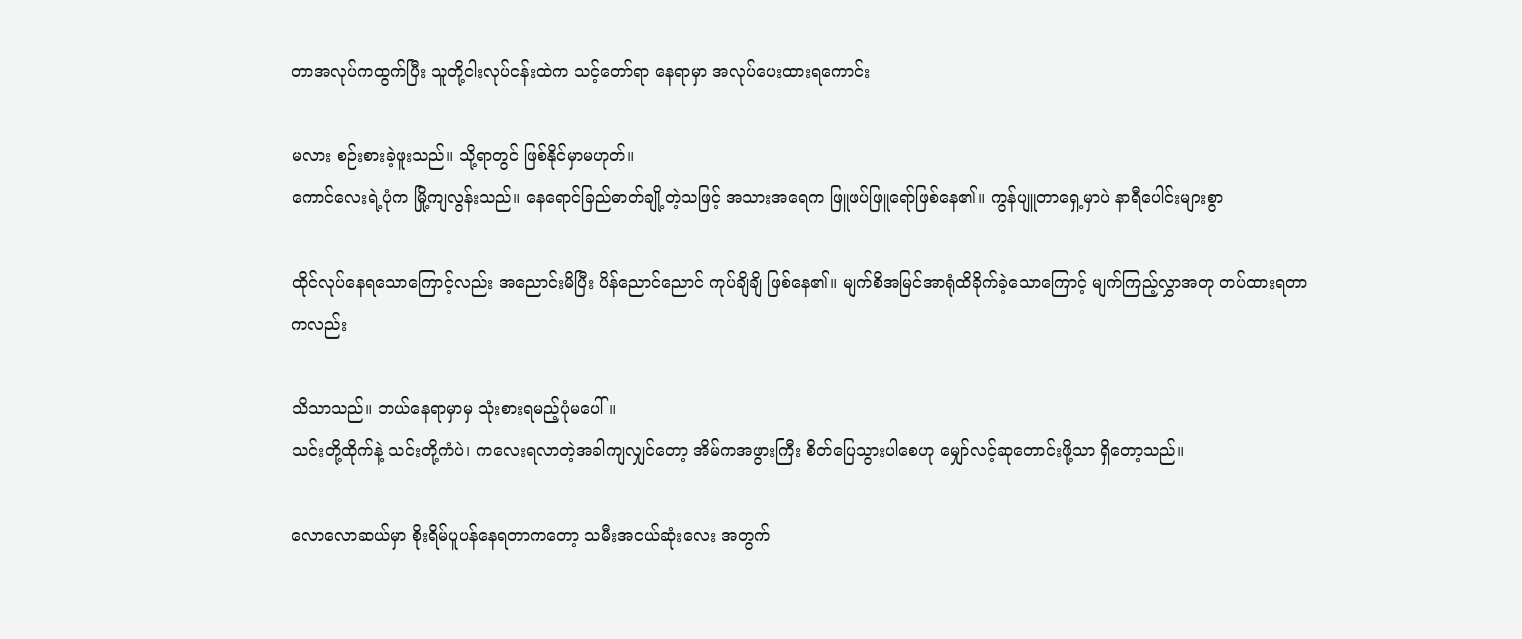တာအလုပ်ကထွက်ပြီး သူတို့ငါးလုပ်ငန်းထဲက သင့်တော်ရာ နေရာမှာ အလုပ်ပေးထားရကောင်း

မလား စဉ်းစားခဲ့ဖူးသည်။ သို့ရာတွင် ဖြစ်နိုင်မှာမဟုတ်။
ကောင်လေးရဲ့ပုံက မြို့ကျလွန်းသည်။ နေရောင်ခြည်ဓာတ်ချို့တဲ့သဖြင့် အသားအရေက ဖြူဖပ်ဖြူရော်ဖြစ်နေ၏။ ကွန်ပျူတာရှေ့မှာပဲ နာရီပေါင်းများစွာ

ထိုင်လုပ်နေရသောကြောင့်လည်း အညောင်းမိပြီး ပိန်ညောင်ညောင် ကုပ်ချိချိ ဖြစ်နေ၏။ မျက်စိအမြင်အာရုံထိခိုက်ခဲ့သောကြောင့် မျက်ကြည့်လွှာအတု တပ်ထားရတာကလည်း

သိသာသည်။ ဘယ်နေရာမှာမှ သုံးစားရမည့်ပုံမပေါ်။
သင်းတို့ထိုက်နဲ့ သင်းတို့ကံပဲ၊ ကလေးရလာတဲ့အခါကျလျှင်တော့ အိမ်ကအဖွားကြီး စိတ်ပြေသွားပါစေဟု မျှော်လင့်ဆုတောင်းဖို့သာ ရှိတော့သည်။

လောလောဆယ်မှာ စိုးရိမ်ပူပန်နေရတာကတော့ သမီးအငယ်ဆုံးလေး အတွက်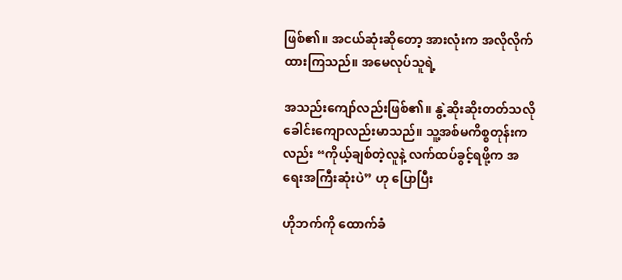ဖြစ်၏။ အငယ်ဆုံးဆိုတော့ အားလုံးက အလိုလိုက်ထားကြသည်။ အမေလုပ်သူရဲ့

အသည်းကျော်လည်းဖြစ်၏။ နွဲ့ဆိုးဆိုးတတ်သလို ခေါင်းကျောလည်းမာသည်။ သူ့အစ်မကိစ္စတုန်းကလည်း “ကိုယ့်ချစ်တဲ့လူနဲ့ လက်ထပ်ခွင့်ရဖို့က အရေးအကြီးဆုံးပဲ” ဟု ပြောပြီး

ဟိုဘက်ကို ထောက်ခံ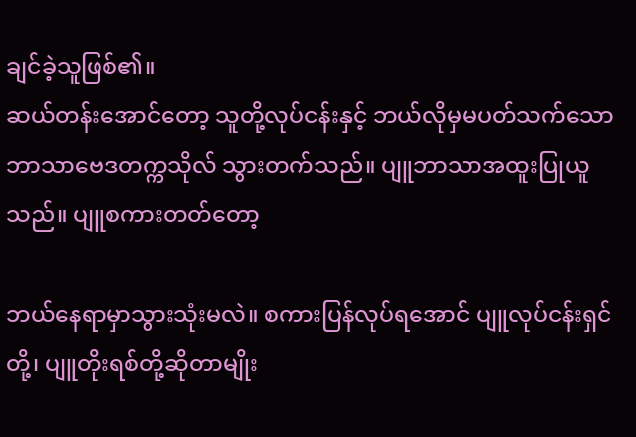ချင်ခဲ့သူဖြစ်၏။
ဆယ်တန်းအောင်တော့ သူတို့လုပ်ငန်းနှင့် ဘယ်လိုမှမပတ်သက်သော ဘာသာဗေဒတက္ကသိုလ် သွားတက်သည်။ ပျူဘာသာအထူးပြုယူသည်။ ပျူစကားတတ်တော့

ဘယ်နေရာမှာသွားသုံးမလဲ။ စကားပြန်လုပ်ရအောင် ပျူလုပ်ငန်းရှင်တို့၊ ပျူတိုးရစ်တို့ဆိုတာမျိုး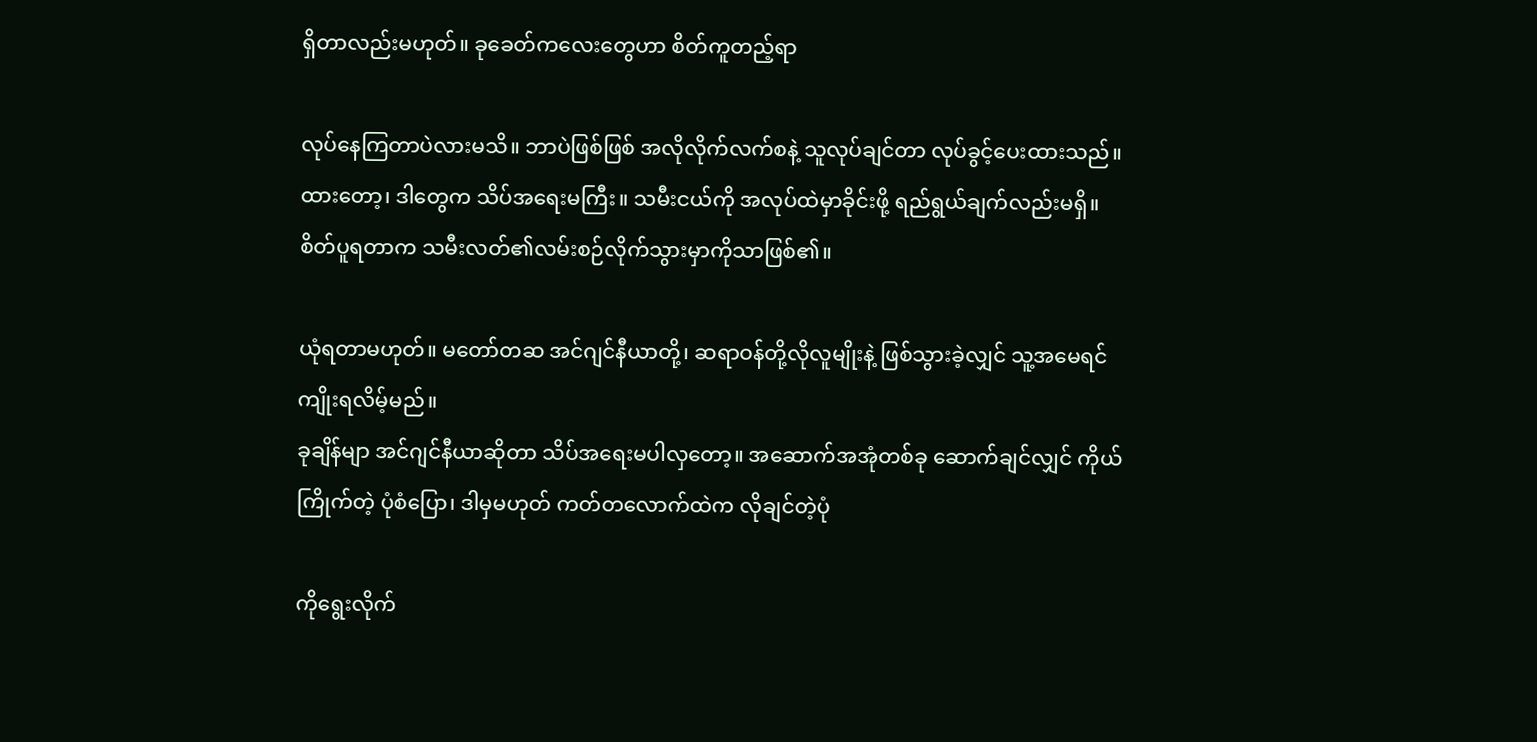ရှိတာလည်းမဟုတ်။ ခုခေတ်ကလေးတွေဟာ စိတ်ကူတည့်ရာ

လုပ်နေကြတာပဲလားမသိ။ ဘာပဲဖြစ်ဖြစ် အလိုလိုက်လက်စနဲ့ သူလုပ်ချင်တာ လုပ်ခွင့်ပေးထားသည်။
ထားတော့၊ ဒါတွေက သိပ်အရေးမကြီး။ သမီးငယ်ကို အလုပ်ထဲမှာခိုင်းဖို့ ရည်ရွယ်ချက်လည်းမရှိ။ စိတ်ပူရတာက သမီးလတ်၏လမ်းစဉ်လိုက်သွားမှာကိုသာဖြစ်၏။

ယုံရတာမဟုတ်။ မတော်တဆ အင်ဂျင်နီယာတို့၊ ဆရာဝန်တို့လိုလူမျိုးနဲ့ ဖြစ်သွားခဲ့လျှင် သူ့အမေရင်ကျိုးရလိမ့်မည်။
ခုချိန်မျာ အင်ဂျင်နီယာဆိုတာ သိပ်အရေးမပါလှတော့။ အဆောက်အအုံတစ်ခု ဆောက်ချင်လျှင် ကိုယ်ကြိုက်တဲ့ ပုံစံပြော၊ ဒါမှမဟုတ် ကတ်တလောက်ထဲက လိုချင်တဲ့ပုံ

ကိုရွေးလိုက်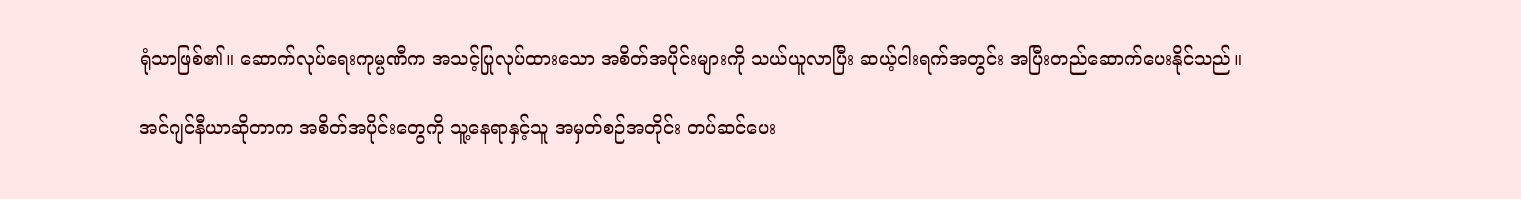ရုံသာဖြစ်၏။ ဆောက်လုပ်ရေးကုမ္ပဏီက အသင့်ပြုလုပ်ထားသော အစိတ်အပိုင်းများကို သယ်ယူလာပြီး ဆယ့်ငါးရက်အတွင်း အပြီးတည်ဆောက်ပေးနိုင်သည်။

အင်ဂျင်နီယာဆိုတာက အစိတ်အပိုင်းတွေကို သူ့နေရာနှင့်သူ အမှတ်စဉ်အတိုင်း တပ်ဆင်ပေး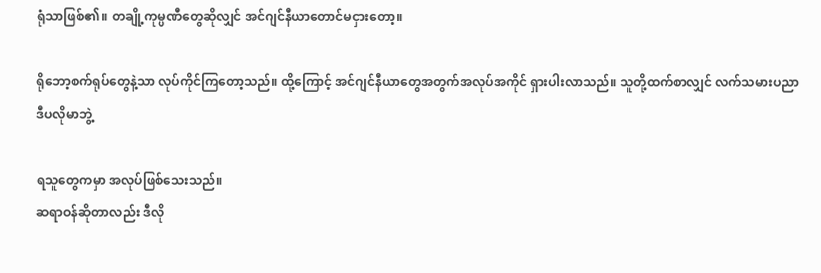ရုံသာဖြစ်၏။ တချို့ကုမ္ပဏီတွေဆိုလျှင် အင်ဂျင်နီယာတောင်မငှားတော့။

ရိုဘော့စက်ရုပ်တွေနဲ့သာ လုပ်ကိုင်ကြတော့သည်။ ထို့ကြောင့် အင်ဂျင်နီယာတွေအတွက်အလုပ်အကိုင် ရှားပါးလာသည်။ သူတို့ထက်စာလျှင် လက်သမားပညာ ဒီပလိုမာဘွဲ့

ရသူတွေကမှာ အလုပ်ဖြစ်သေးသည်။
ဆရာဝန်ဆိုတာလည်း ဒီလို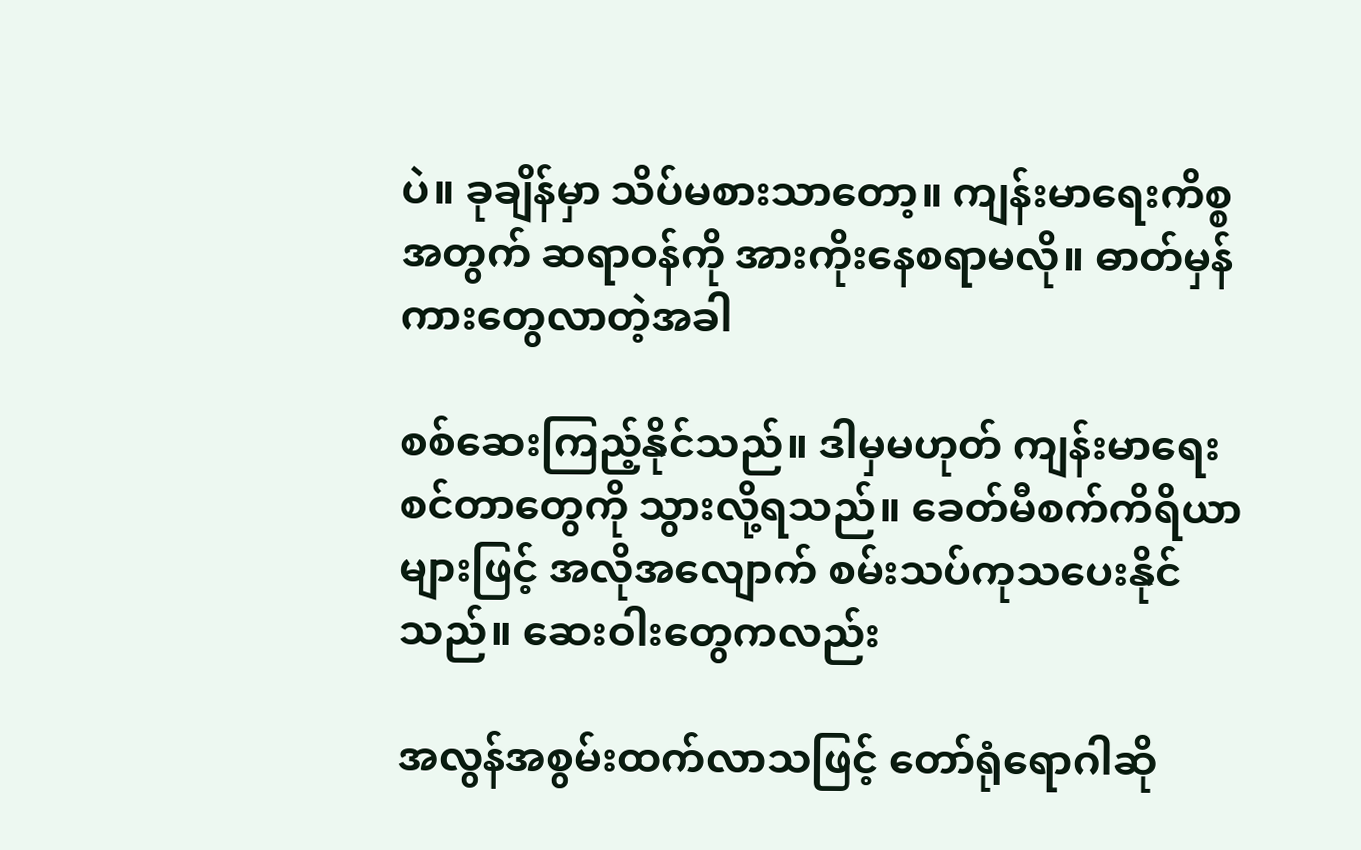ပဲ။ ခုချိန်မှာ သိပ်မစားသာတော့။ ကျန်းမာရေးကိစ္စအတွက် ဆရာဝန်ကို အားကိုးနေစရာမလို။ ဓာတ်မှန်ကားတွေလာတဲ့အခါ

စစ်ဆေးကြည့်နိုင်သည်။ ဒါမှမဟုတ် ကျန်းမာရေးစင်တာတွေကို သွားလို့ရသည်။ ခေတ်မီစက်ကိရိယာများဖြင့် အလိုအလျောက် စမ်းသပ်ကုသပေးနိုင်သည်။ ဆေးဝါးတွေကလည်း

အလွန်အစွမ်းထက်လာသဖြင့် တော်ရုံရောဂါဆို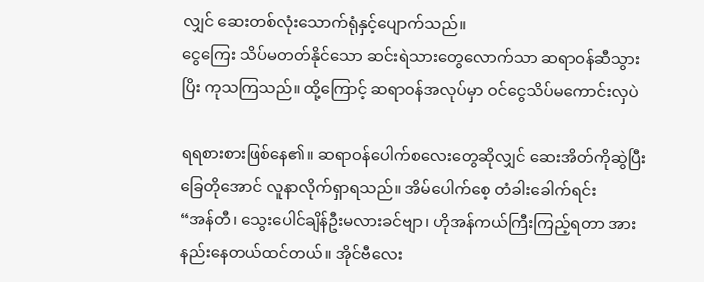လျှင် ဆေးတစ်လုံးသောက်ရုံနှင့်ပျောက်သည်။
ငွေကြေး သိပ်မတတ်နိုင်သော ဆင်းရဲသားတွေလောက်သာ ဆရာဝန်ဆီသွားပြိး ကုသကြသည်။ ထို့ကြောင့် ဆရာဝန်အလုပ်မှာ ဝင်ငွေသိပ်မကောင်းလှပဲ

ရရစားစားဖြစ်နေ၏။ ဆရာဝန်ပေါက်စလေးတွေဆိုလျှင် ဆေးအိတ်ကိုဆွဲပြီး ခြေတိုအောင် လူနာလိုက်ရှာရသည်။ အိမ်ပေါက်စေ့ တံခါးခေါက်ရင်း
“အန်တီ၊ သွေးပေါင်ချိန်ဦးမလားခင်ဗျာ၊ ဟိုအန်ကယ်ကြီးကြည့်ရတာ အားနည်းနေတယ်ထင်တယ်။ အိုင်ဗီလေး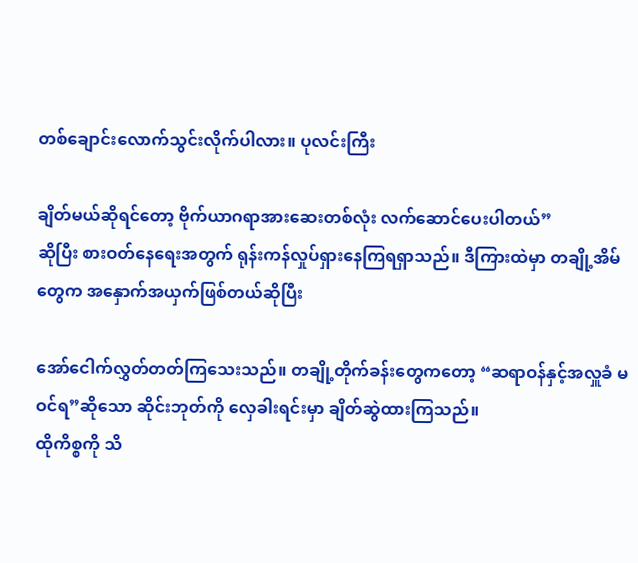တစ်ချောင်းလောက်သွင်းလိုက်ပါလား။ ပုလင်းကြီး

ချိတ်မယ်ဆိုရင်တော့ ဗိုက်ယာဂရာအားဆေးတစ်လုံး လက်ဆောင်ပေးပါတယ်”
ဆိုပြီး စားဝတ်နေရေးအတွက် ရုန်းကန်လှုပ်ရှားနေကြရရှာသည်။ ဒီကြားထဲမှာ တချို့အိမ်တွေက အနှောက်အယှက်ဖြစ်တယ်ဆိုပြီး

အော်ငေါက်လွှတ်တတ်ကြသေးသည်။ တချို့တိုက်ခန်းတွေကတော့ “ဆရာဝန်နှင့်အလှူခံ မဝင်ရ”ဆိုသော ဆိုင်းဘုတ်ကို လှေခါးရင်းမှာ ချိတ်ဆွဲထားကြသည်။
ထိုကိစ္စကို သိ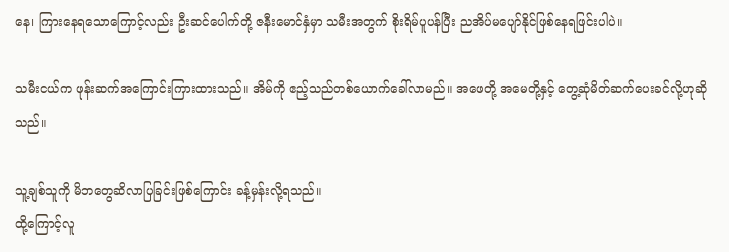နေ၊ ကြားနေရသောကြောင့်လည်း ဦးဆင်ပေါက်တို့ ဇနီးမောင်နှံမှာ သမီးအတွက် စိုးရိမ်ပူပန်ပြီး ညအိပ်မပျော်နိုင်ဖြစ်နေရဖြင်းပါပဲ။

သမီးငယ်က ဖုန်းဆက်အကြောင်းကြားထားသည်။ အိမ်ကို ဧည့်သည်တစ်ယောက်ခေါ်လာမည်။ အဖေတို့ အမေတို့နှင့် တွေ့ဆုံမိတ်ဆက်ပေးခင်လို့ဟုဆိုသည်။

သူ့ချစ်သူကို မိဘတွေဆိလာပြခြင်းဖြစ်ကြောင်း ခန့်မှန်းလို့ရသည်။
ထို့ကြောင့်လူ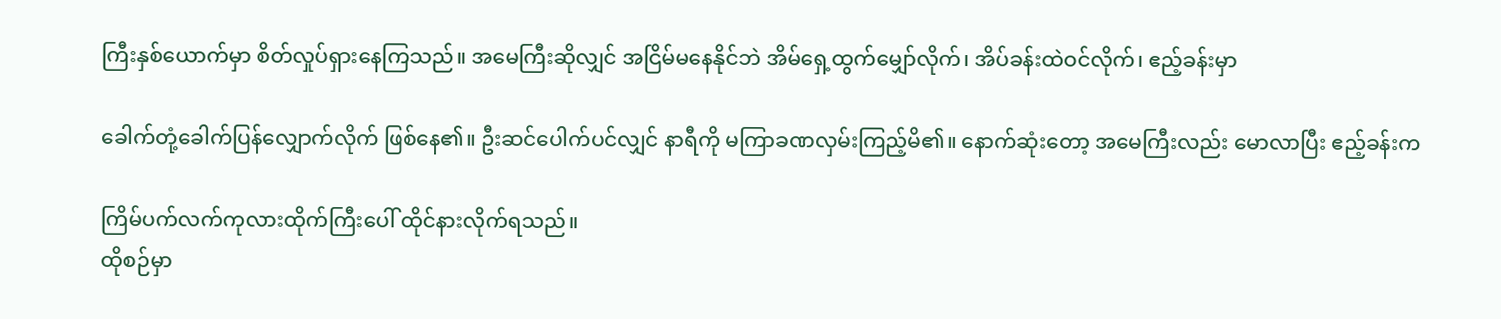ကြီးနှစ်ယောက်မှာ စိတ်လှုပ်ရှားနေကြသည်။ အမေကြီးဆိုလျှင် အငြိမ်မနေနိုင်ဘဲ အိမ်ရှေ့ထွက်မျှော်လိုက်၊ အိပ်ခန်းထဲဝင်လိုက်၊ ဧည့်ခန်းမှာ

ခေါက်တုံ့ခေါက်ပြန်လျှောက်လိုက် ဖြစ်နေ၏။ ဦးဆင်ပေါက်ပင်လျှင် နာရီကို မကြာခဏလှမ်းကြည့်မိ၏။ နောက်ဆုံးတော့ အမေကြီးလည်း မောလာပြီး ဧည့်ခန်းက

ကြိမ်ပက်လက်ကုလားထိုက်ကြီးပေါ် ထိုင်နားလိုက်ရသည်။
ထိုစဉ်မှာ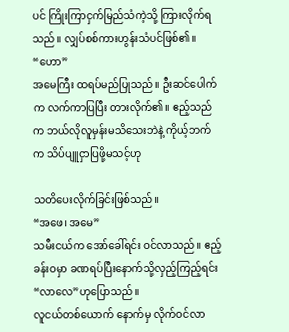ပင် ကြိုးကြာငှက်မြည်သံကဲ့သို့ ကြားလိုက်ရသည်။ လျှပ်စစ်ကားဟွန်းသံပင်ဖြစ်၏။
“ဟော”
အမေကြီး ထရပ်မည်ပြုသည်။ ဦးဆင်ပေါက်က လက်ကာပြပြီး တားလိုက်၏။ ဧည့်သည်က ဘယ်လိုလူမှန်းမသိသေးဘဲနဲ့ ကိုယ့်ဘက်က သိပ်ပျူငှာပြဖို့မသင့်ဟု

သတိပေးလိုက်ခြင်းဖြစ်သည်။
“အဖေ၊ အမေ”
သမီးငယ်က အော်ခေါ်ရင်း ဝင်လာသည်။ ဧည့်ခန်းဝမှာ ခဏရပ်ပြီးနောက်သို့လှည့်ကြည့်ရင်း
“လာလေ”ဟုပြောသည်။
လူငယ်တစ်ယောက် နောက်မှ လိုက်ဝင်လာ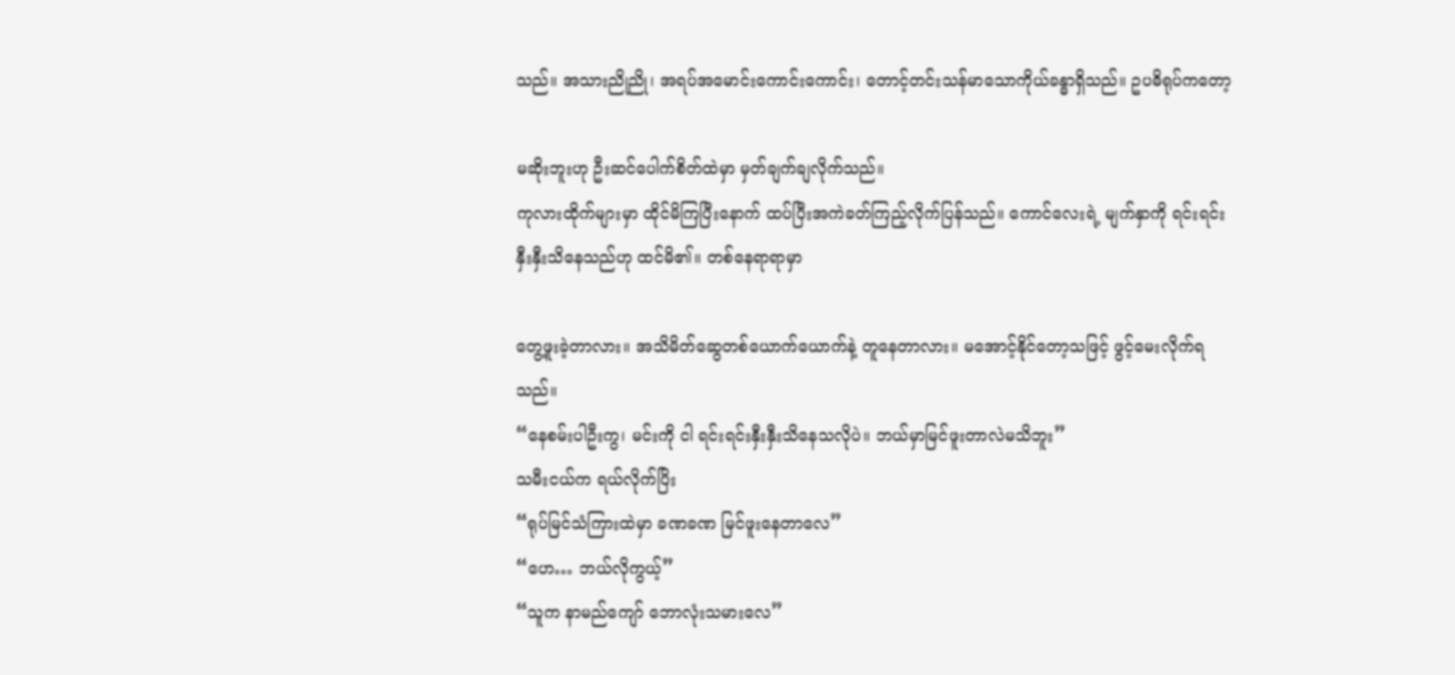သည်။ အသားညိုညို၊ အရပ်အမောင်းကောင်းကောင်း၊ တောင့်တင်းသန်မာသောကိုယ်ခန္ဓာရှိသည်။ ဥပဓိရုပ်ကတော့

မဆိုးဘူးဟု ဦးဆင်ပေါက်စိတ်ထဲမှာ မှတ်ချက်ချလိုက်သည်။
ကုလားထိုက်များမှာ ထိုင်မိကြပြီးနောက် ထပ်ပြီးအကဲခတ်ကြည့်လိုက်ပြန်သည်။ ကောင်လေးရဲ့ မျက်နှာကို ရင်းရင်းနှီးနှီးသိနေသည်ဟု ထင်မိ၏။ တစ်နေရာရာမှာ

တွေ့ဖူးခဲ့တာလား။ အသိမိတ်ဆွေတစ်ယောက်ယောက်နဲ့ တူနေတာလား။ မအောင့်နိုင်တော့သဖြင့် ဖွင့်မေးလိုက်ရသည်။
“နေစမ်းပါဦးကွ၊ မင်းကို ငါ ရင်းရင်းနှီးနှီးသိနေသလိုပဲ။ ဘယ်မှာမြင်ဖူးတာလဲမသိဘူး”
သမီးငယ်က ရယ်လိုက်ပြိး
“ရုပ်မြင်သံကြားထဲမှာ ခဏခဏ မြင်ဖူးနေတာလေ”
“ဟေ… ဘယ်လိုကွယ့်”
“သူက နာမည်ကျော် ဘောလုံးသမားလေ”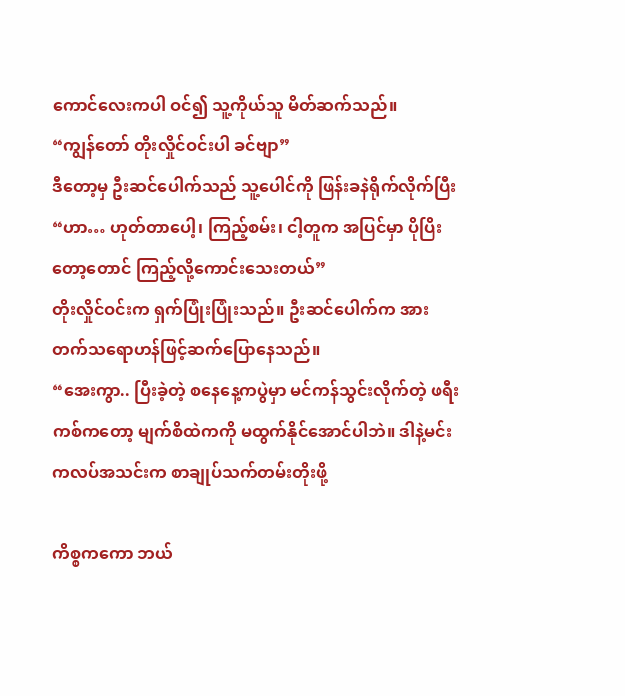ကောင်လေးကပါ ဝင်၍ သူ့ကိုယ်သူ မိတ်ဆက်သည်။
“ကျွန်တော် တိုးလှိုင်ဝင်းပါ ခင်ဗျာ”
ဒီတော့မှ ဦးဆင်ပေါက်သည် သူ့ပေါင်ကို ဖြန်းခနဲရိုက်လိုက်ပြီး
“ဟာ… ဟုတ်တာပေါ့၊ ကြည့်စမ်း၊ ငါ့တူက အပြင်မှာ ပိုပြိးတော့တောင် ကြည့်လို့ကောင်းသေးတယ်”
တိုးလှိုင်ဝင်းက ရှက်ပြုံးပြုံးသည်။ ဦးဆင်ပေါက်က အားတက်သရောဟန်ဖြင့်ဆက်ပြောနေသည်။
“အေးကွာ.. ပြီးခဲ့တဲ့ စနေနေ့ကပွဲမှာ မင်ကန်သွင်းလိုက်တဲ့ ဖရီးကစ်ကတော့ မျက်စိထဲကကို မထွက်နိုင်အောင်ပါဘဲ။ ဒါနဲ့မင်း ကလပ်အသင်းက စာချုပ်သက်တမ်းတိုးဖို့

ကိစ္စကကော ဘယ်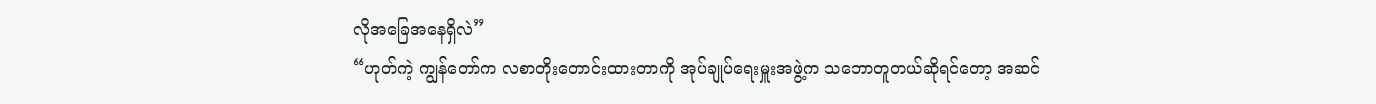လိုအခြေအနေရှိလဲ”
“ဟုတ်ကဲ့ ကျွန်တော်က လစာတိုးတောင်းထားတာကို အုပ်ချုပ်ရေးမှူးအဖွဲ့က သဘောတူတယ်ဆိုရင်တော့ အဆင်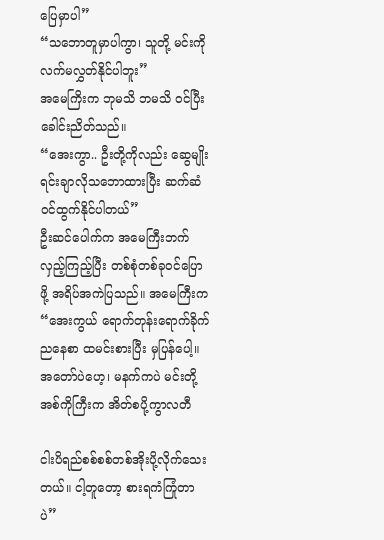ပြေမှာပါ”
“သဘောတူမှာပါကွာ၊ သူတို့ မင်းကို လက်မလွှတ်နိုင်ပါဘူး”
အမေကြိးက ဘုမသိ ဘမသိ ဝင်ပြီးခေါင်းညိတ်သည်။
“အေးကွာ.. ဦးတို့ကိုလည်း ဆွေမျိုးရင်းချာလိုသဘောထားပြီး ဆက်ဆံဝင်ထွက်နိုင်ပါတယ်”
ဦးဆင်ပေါက်က အမေကြီးဘက်လှည့်ကြည့်ပြီး တစ်စုံတစ်ခုဝင်ပြောဖို့ အရိပ်အကဲပြသည်။ အမေကြီးက
“အေးကွယ် ရောက်တုန်းရောက်ခိုက် ညနေစာ ထမင်းစားပြီး မှပြန်ပေါ့။ အတော်ပဲဟေ့၊ မနက်ကပဲ မင်းတို့အစ်ကိုကြီးက အိတ်စပို့ကွာလတီ

ငါးပိရည်စစ်စစ်တစ်အိုးပို့လိုက်သေးတယ်။ ငါ့တူတော့ စားရကံကြုံတာပဲ”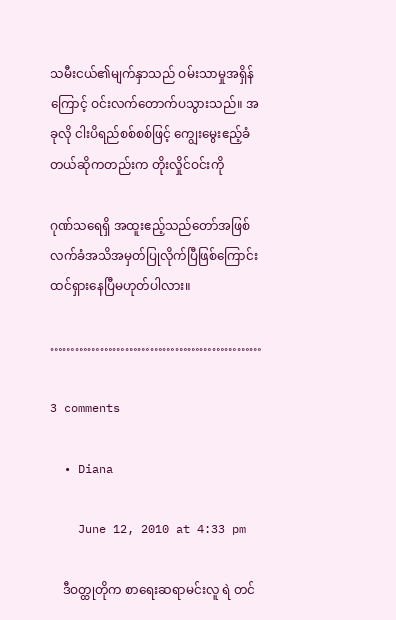သမီးငယ်၏မျက်နှာသည် ဝမ်းသာမှုအရှိန်ကြောင့် ဝင်းလက်တောက်ပသွားသည်။ အခုလို ငါးပိရည်စစ်စစ်ဖြင့် ကျွေးမွေးဧည့်ခံတယ်ဆိုကတည်းက တိုးလှိုင်ဝင်းကို

ဂုဏ်သရေရှိ အထူးဧည့်သည်တော်အဖြစ် လက်ခံအသိအမှတ်ပြုလိုက်ပြီဖြစ်ကြောင်း ထင်ရှားနေပြီမဟုတ်ပါလား။

……………………………………………

3 comments

  • Diana

    June 12, 2010 at 4:33 pm

    ဒီဝတ္ထုတိုက စာရေးဆရာမင်းလူ ရဲ တင်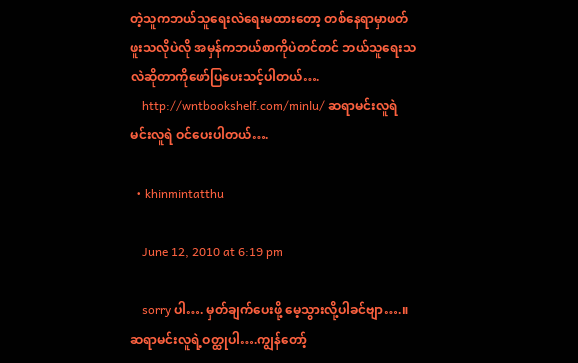တဲ့သူကဘယ်သူရေးလဲရေးမထားတော့ တစ်နေရာမှာဖတ်ဖူးသလိုပဲလို အမှန်ကဘယ်စာကိုပဲတင်တင် ဘယ်သူရေးသလဲဆိုတာကိုဖော်ပြပေးသင့်ပါတယ်….
    http://wntbookshelf.com/minlu/ ဆရာမင်းလူရဲ မင်းလူရဲ ဝင်ပေးပါတယ်….

  • khinmintatthu

    June 12, 2010 at 6:19 pm

    sorry ပါ…. မှတ်ချက်ပေးဖို့ မေ့သွားလို့ပါခင်ဗျာ….။ ဆရာမင်းလူရဲ့ဝတ္ထုပါ….ကျွန်တော့်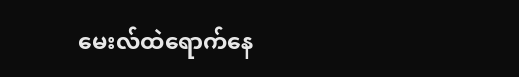မေးလ်ထဲရောက်နေ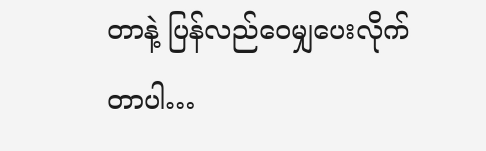တာနဲ့ ပြန်လည်ဝေမျှပေးလိုက်တာပါ…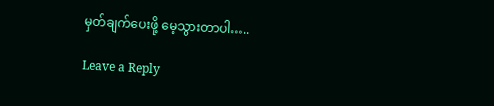မှတ်ချက်ပေးဖို့ မေ့သွားတာပါ…..

Leave a Reply